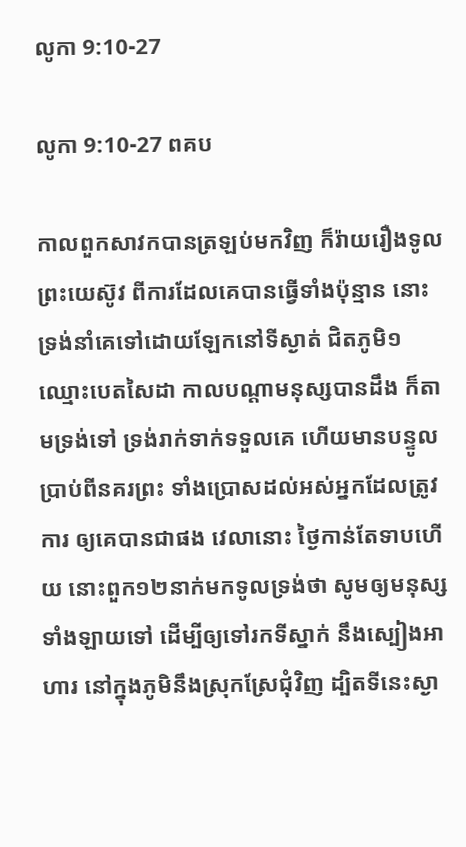លូកា 9:10-27

លូកា 9:10-27 ពគប

កាលពួកសាវកបានត្រឡប់មកវិញ ក៏រ៉ាយរឿងទូលព្រះ‌យេស៊ូវ ពីការដែលគេបានធ្វើទាំងប៉ុន្មាន នោះទ្រង់នាំគេទៅដោយ‌ឡែកនៅទីស្ងាត់ ជិតភូមិ១ឈ្មោះបេត‌សៃដា កាលបណ្តាមនុស្សបានដឹង ក៏តាមទ្រង់ទៅ ទ្រង់រាក់‌ទាក់ទទួលគេ ហើយមានបន្ទូលប្រាប់ពីនគរព្រះ ទាំងប្រោសដល់អស់អ្នកដែលត្រូវការ ឲ្យគេបានជាផង វេលានោះ ថ្ងៃកាន់តែទាបហើយ នោះពួក១២នាក់មកទូលទ្រង់ថា សូមឲ្យមនុស្សទាំង‌ឡាយទៅ ដើម្បីឲ្យទៅរកទីស្នាក់ នឹងស្បៀងអាហារ នៅក្នុងភូមិនឹងស្រុកស្រែជុំ‌វិញ ដ្បិតទីនេះស្ងា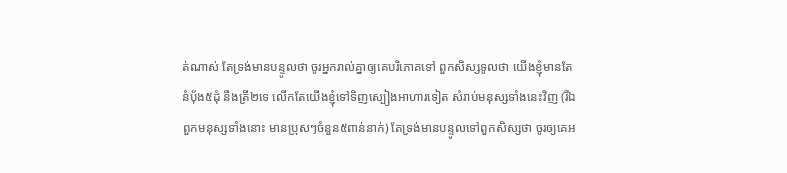ត់ណាស់ តែទ្រង់មានបន្ទូលថា ចូរអ្នករាល់គ្នាឲ្យគេបរិភោគទៅ ពួកសិស្សទូលថា យើងខ្ញុំមានតែនំបុ័ង៥ដុំ នឹងត្រី២ទេ លើកតែយើងខ្ញុំទៅទិញស្បៀងអាហារទៀត សំរាប់មនុស្សទាំងនេះវិញ (រីឯពួកមនុស្សទាំងនោះ មានប្រុសៗចំនួន៥ពាន់នាក់) តែទ្រង់មានបន្ទូលទៅពួកសិស្សថា ចូរឲ្យគេអ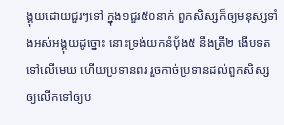ង្គុយដោយជួរៗទៅ ក្នុង១ជួរ៥០នាក់ ពួកសិស្សក៏ឲ្យមនុស្សទាំងអស់អង្គុយដូច្នោះ នោះទ្រង់យកនំបុ័ង៥ នឹងត្រី២ ងើបទតទៅលើមេឃ ហើយប្រទានពរ រួចកាច់ប្រទានដល់ពួកសិស្ស ឲ្យលើកទៅឲ្យប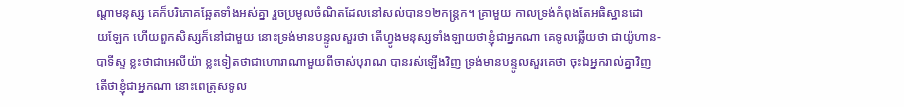ណ្តាមនុស្ស គេក៏បរិភោគឆ្អែតទាំងអស់គ្នា រួចប្រមូលចំណិតដែលនៅសល់បាន១២កន្ត្រក។ គ្រាមួយ កាលទ្រង់កំពុងតែអធិស្ឋានដោយ‌ឡែក ហើយពួកសិស្សក៏នៅជាមួយ នោះទ្រង់មានបន្ទូលសួរថា តើហ្វូងមនុស្សទាំង‌ឡាយថាខ្ញុំជាអ្នកណា គេទូលឆ្លើយថា ជាយ៉ូហាន-បាទីស្ទ ខ្លះថាជាអេលីយ៉ា ខ្លះទៀតថាជាហោរាណាមួយពីចាស់បុរាណ បានរស់ឡើងវិញ ទ្រង់មានបន្ទូលសួរគេថា ចុះឯអ្នករាល់គ្នាវិញ តើថាខ្ញុំជាអ្នកណា នោះពេត្រុសទូល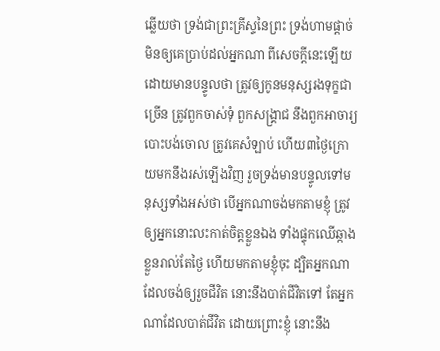ឆ្លើយថា ទ្រង់ជាព្រះ‌គ្រីស្ទនៃព្រះ ទ្រង់ហាមផ្តាច់ មិនឲ្យគេប្រាប់ដល់អ្នកណា ពីសេចក្ដីនេះឡើយ ដោយមានបន្ទូលថា ត្រូវឲ្យកូនមនុស្សរងទុក្ខជាច្រើន ត្រូវពួកចាស់‌ទុំ ពួកសង្គ្រាជ នឹងពួកអាចារ្យបោះបង់ចោល ត្រូវគេសំឡាប់ ហើយ៣ថ្ងៃក្រោយមកនឹងរស់ឡើងវិញ រួចទ្រង់មានបន្ទូលទៅមនុស្សទាំងអស់ថា បើអ្នកណាចង់មកតាមខ្ញុំ ត្រូវឲ្យអ្នកនោះលះកាត់ចិត្តខ្លួនឯង ទាំងផ្ទុកឈើឆ្កាងខ្លួនរាល់តែថ្ងៃ ហើយមកតាមខ្ញុំចុះ ដ្បិតអ្នកណាដែលចង់ឲ្យរួចជីវិត នោះនឹងបាត់ជីវិតទៅ តែអ្នកណាដែលបាត់ជីវិត ដោយព្រោះខ្ញុំ នោះនឹង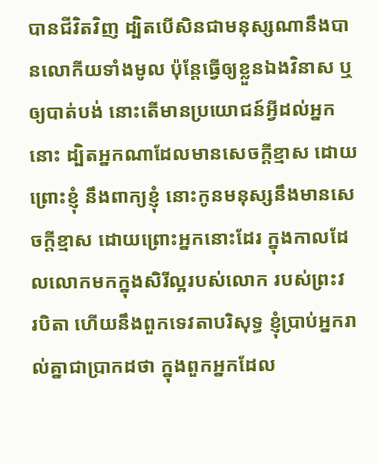បានជីវិតវិញ ដ្បិតបើសិនជាមនុស្សណានឹងបានលោកីយទាំងមូល ប៉ុន្តែធ្វើឲ្យខ្លួនឯងវិនាស ឬឲ្យបាត់‌បង់ នោះតើមានប្រយោជន៍អ្វីដល់អ្នកនោះ ដ្បិតអ្នកណាដែលមានសេចក្ដីខ្មាស ដោយព្រោះខ្ញុំ នឹងពាក្យខ្ញុំ នោះកូនមនុស្សនឹងមានសេចក្ដីខ្មាស ដោយព្រោះអ្នកនោះដែរ ក្នុងកាលដែលលោកមកក្នុងសិរី‌ល្អរបស់លោក របស់ព្រះវរ‌បិតា ហើយនឹងពួកទេវតាបរិសុទ្ធ ខ្ញុំប្រាប់អ្នករាល់គ្នាជាប្រាកដថា ក្នុងពួកអ្នកដែល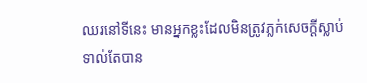ឈរនៅទីនេះ មានអ្នកខ្លះដែលមិនត្រូវភ្លក់សេចក្ដីស្លាប់ ទាល់តែបាន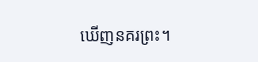ឃើញនគរព្រះ។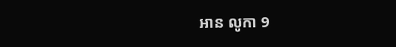អាន លូកា 9